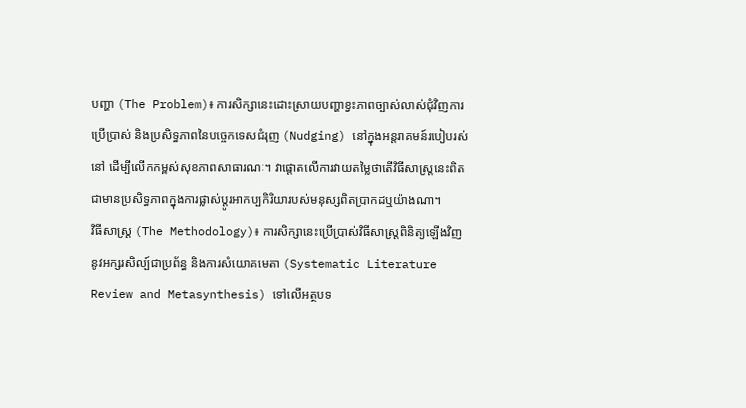បញ្ហា (The Problem)៖ ការសិក្សានេះដោះស្រាយបញ្ហាខ្វះភាពច្បាស់លាស់ជុំវិញការប្រើប្រាស់ និងប្រសិទ្ធភាពនៃបច្ចេកទេសជំរុញ (Nudging) នៅក្នុងអន្តរាគមន៍របៀបរស់នៅ ដើម្បីលើកកម្ពស់សុខភាពសាធារណៈ។ វាផ្តោតលើការវាយតម្លៃថាតើវិធីសាស្ត្រនេះពិតជាមានប្រសិទ្ធភាពក្នុងការផ្លាស់ប្តូរអាកប្បកិរិយារបស់មនុស្សពិតប្រាកដឬយ៉ាងណា។
វិធីសាស្ត្រ (The Methodology)៖ ការសិក្សានេះប្រើប្រាស់វិធីសាស្ត្រពិនិត្យឡើងវិញនូវអក្សរសិល្ប៍ជាប្រព័ន្ធ និងការសំយោគមេតា (Systematic Literature Review and Metasynthesis) ទៅលើអត្ថបទ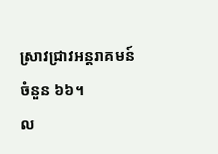ស្រាវជ្រាវអន្តរាគមន៍ចំនួន ៦៦។
ល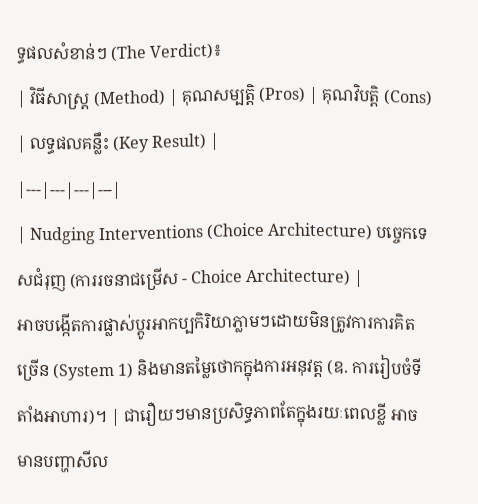ទ្ធផលសំខាន់ៗ (The Verdict)៖
| វិធីសាស្ត្រ (Method) | គុណសម្បត្តិ (Pros) | គុណវិបត្តិ (Cons) | លទ្ធផលគន្លឹះ (Key Result) |
|---|---|---|---|
| Nudging Interventions (Choice Architecture) បច្ចេកទេសជំរុញ (ការរចនាជម្រើស - Choice Architecture) |
អាចបង្កើតការផ្លាស់ប្តូរអាកប្បកិរិយាភ្លាមៗដោយមិនត្រូវការការគិតច្រើន (System 1) និងមានតម្លៃថោកក្នុងការអនុវត្ត (ឧ. ការរៀបចំទីតាំងអាហារ)។ | ជារឿយៗមានប្រសិទ្ធភាពតែក្នុងរយៈពេលខ្លី អាចមានបញ្ហាសីល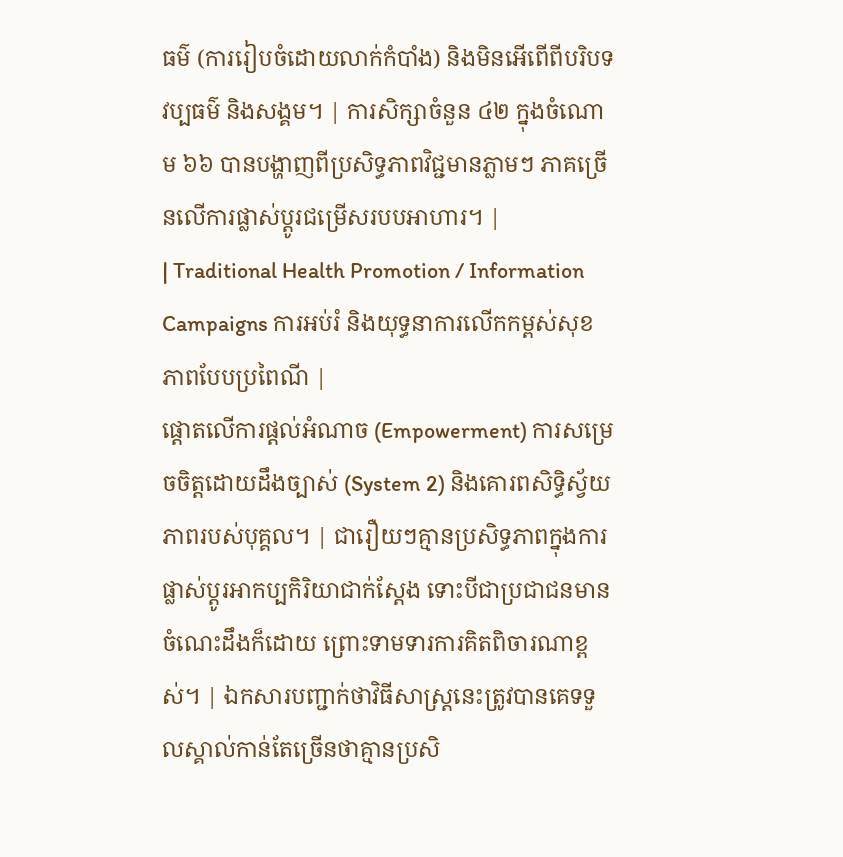ធម៌ (ការរៀបចំដោយលាក់កំបាំង) និងមិនអើពើពីបរិបទវប្បធម៌ និងសង្គម។ | ការសិក្សាចំនួន ៤២ ក្នុងចំណោម ៦៦ បានបង្ហាញពីប្រសិទ្ធភាពវិជ្ជមានភ្លាមៗ ភាគច្រើនលើការផ្លាស់ប្តូរជម្រើសរបបអាហារ។ |
| Traditional Health Promotion / Information Campaigns ការអប់រំ និងយុទ្ធនាការលើកកម្ពស់សុខភាពបែបប្រពៃណី |
ផ្តោតលើការផ្តល់អំណាច (Empowerment) ការសម្រេចចិត្តដោយដឹងច្បាស់ (System 2) និងគោរពសិទ្ធិស្វ័យភាពរបស់បុគ្គល។ | ជារឿយៗគ្មានប្រសិទ្ធភាពក្នុងការផ្លាស់ប្តូរអាកប្បកិរិយាជាក់ស្តែង ទោះបីជាប្រជាជនមានចំណេះដឹងក៏ដោយ ព្រោះទាមទារការគិតពិចារណាខ្ពស់។ | ឯកសារបញ្ជាក់ថាវិធីសាស្ត្រនេះត្រូវបានគេទទួលស្គាល់កាន់តែច្រើនថាគ្មានប្រសិ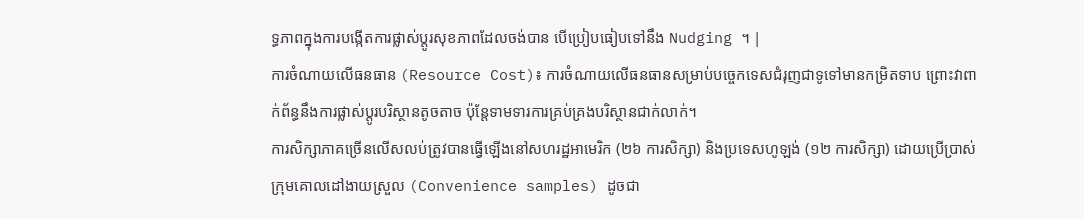ទ្ធភាពក្នុងការបង្កើតការផ្លាស់ប្តូរសុខភាពដែលចង់បាន បើប្រៀបធៀបទៅនឹង Nudging ។ |
ការចំណាយលើធនធាន (Resource Cost)៖ ការចំណាយលើធនធានសម្រាប់បច្ចេកទេសជំរុញជាទូទៅមានកម្រិតទាប ព្រោះវាពាក់ព័ន្ធនឹងការផ្លាស់ប្តូរបរិស្ថានតូចតាច ប៉ុន្តែទាមទារការគ្រប់គ្រងបរិស្ថានជាក់លាក់។
ការសិក្សាភាគច្រើនលើសលប់ត្រូវបានធ្វើឡើងនៅសហរដ្ឋអាមេរិក (២៦ ការសិក្សា) និងប្រទេសហូឡង់ (១២ ការសិក្សា) ដោយប្រើប្រាស់ក្រុមគោលដៅងាយស្រួល (Convenience samples) ដូចជា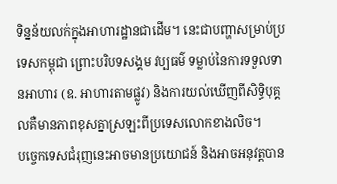ទិន្នន័យលក់ក្នុងអាហារដ្ឋានជាដើម។ នេះជាបញ្ហាសម្រាប់ប្រទេសកម្ពុជា ព្រោះបរិបទសង្គម វប្បធម៌ ទម្លាប់នៃការទទួលទានអាហារ (ឧ. អាហារតាមផ្លូវ) និងការយល់ឃើញពីសិទ្ធិបុគ្គលគឺមានភាពខុសគ្នាស្រឡះពីប្រទេសលោកខាងលិច។
បច្ចេកទេសជំរុញនេះអាចមានប្រយោជន៍ និងអាចអនុវត្តបាន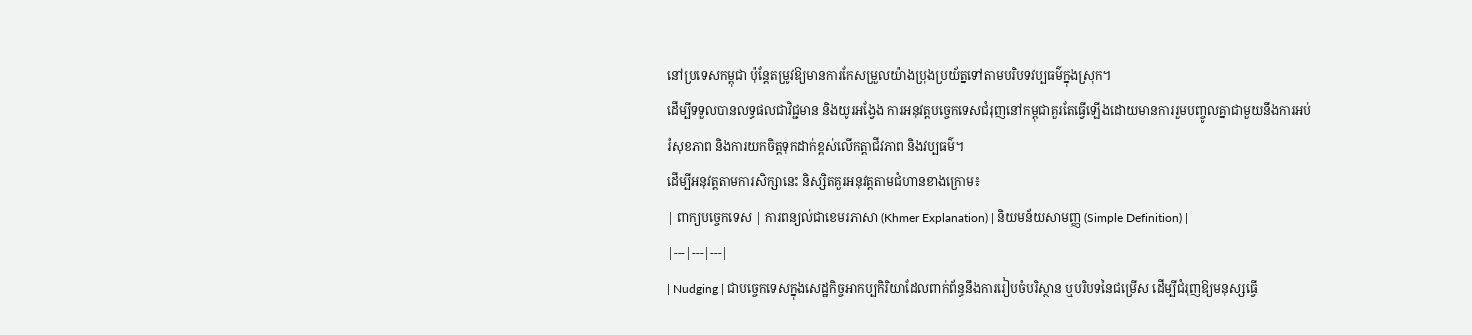នៅប្រទេសកម្ពុជា ប៉ុន្តែតម្រូវឱ្យមានការកែសម្រួលយ៉ាងប្រុងប្រយ័ត្នទៅតាមបរិបទវប្បធម៌ក្នុងស្រុក។
ដើម្បីទទួលបានលទ្ធផលជាវិជ្ជមាន និងយូរអង្វែង ការអនុវត្តបច្ចេកទេសជំរុញនៅកម្ពុជាគួរតែធ្វើឡើងដោយមានការរួមបញ្ចូលគ្នាជាមួយនឹងការអប់រំសុខភាព និងការយកចិត្តទុកដាក់ខ្ពស់លើកត្តាជីវភាព និងវប្បធម៌។
ដើម្បីអនុវត្តតាមការសិក្សានេះ និស្សិតគួរអនុវត្តតាមជំហានខាងក្រោម៖
| ពាក្យបច្ចេកទេស | ការពន្យល់ជាខេមរភាសា (Khmer Explanation) | និយមន័យសាមញ្ញ (Simple Definition) |
|---|---|---|
| Nudging | ជាបច្ចេកទេសក្នុងសេដ្ឋកិច្ចអាកប្បកិរិយាដែលពាក់ព័ន្ធនឹងការរៀបចំបរិស្ថាន ឬបរិបទនៃជម្រើស ដើម្បីជំរុញឱ្យមនុស្សធ្វើ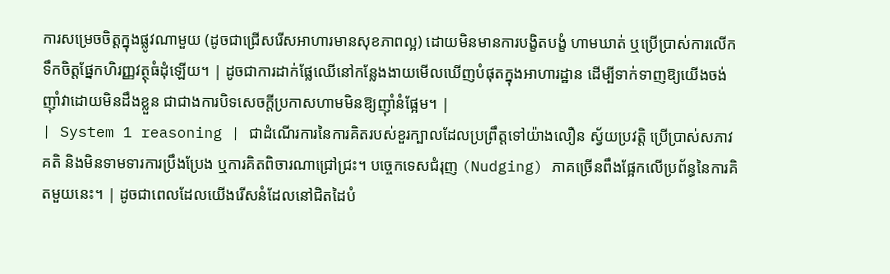ការសម្រេចចិត្តក្នុងផ្លូវណាមួយ (ដូចជាជ្រើសរើសអាហារមានសុខភាពល្អ) ដោយមិនមានការបង្ខិតបង្ខំ ហាមឃាត់ ឬប្រើប្រាស់ការលើកទឹកចិត្តផ្នែកហិរញ្ញវត្ថុធំដុំឡើយ។ | ដូចជាការដាក់ផ្លែឈើនៅកន្លែងងាយមើលឃើញបំផុតក្នុងអាហារដ្ឋាន ដើម្បីទាក់ទាញឱ្យយើងចង់ញ៉ាំវាដោយមិនដឹងខ្លួន ជាជាងការបិទសេចក្តីប្រកាសហាមមិនឱ្យញ៉ាំនំផ្អែម។ |
| System 1 reasoning | ជាដំណើរការនៃការគិតរបស់ខួរក្បាលដែលប្រព្រឹត្តទៅយ៉ាងលឿន ស្វ័យប្រវត្តិ ប្រើប្រាស់សភាវគតិ និងមិនទាមទារការប្រឹងប្រែង ឬការគិតពិចារណាជ្រៅជ្រះ។ បច្ចេកទេសជំរុញ (Nudging) ភាគច្រើនពឹងផ្អែកលើប្រព័ន្ធនៃការគិតមួយនេះ។ | ដូចជាពេលដែលយើងរើសនំដែលនៅជិតដៃបំ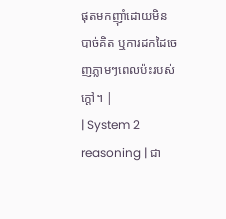ផុតមកញ៉ាំដោយមិនបាច់គិត ឬការដកដៃចេញភ្លាមៗពេលប៉ះរបស់ក្តៅ។ |
| System 2 reasoning | ជា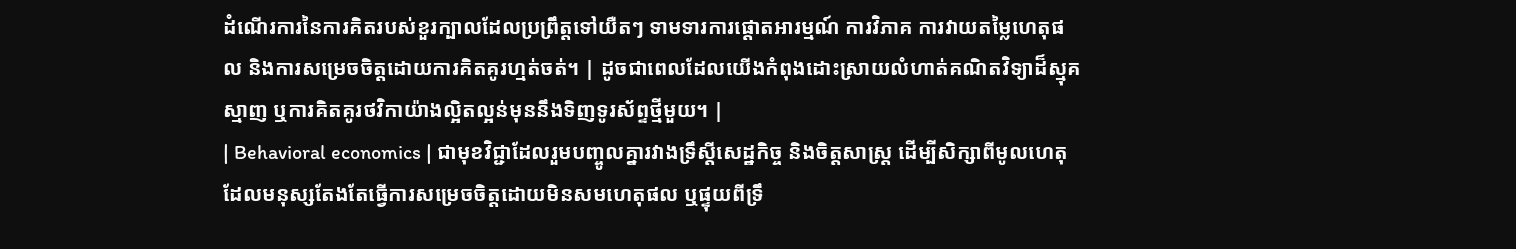ដំណើរការនៃការគិតរបស់ខួរក្បាលដែលប្រព្រឹត្តទៅយឺតៗ ទាមទារការផ្តោតអារម្មណ៍ ការវិភាគ ការវាយតម្លៃហេតុផល និងការសម្រេចចិត្តដោយការគិតគូរហ្មត់ចត់។ | ដូចជាពេលដែលយើងកំពុងដោះស្រាយលំហាត់គណិតវិទ្យាដ៏ស្មុគស្មាញ ឬការគិតគូរថវិកាយ៉ាងល្អិតល្អន់មុននឹងទិញទូរស័ព្ទថ្មីមួយ។ |
| Behavioral economics | ជាមុខវិជ្ជាដែលរួមបញ្ចូលគ្នារវាងទ្រឹស្តីសេដ្ឋកិច្ច និងចិត្តសាស្ត្រ ដើម្បីសិក្សាពីមូលហេតុដែលមនុស្សតែងតែធ្វើការសម្រេចចិត្តដោយមិនសមហេតុផល ឬផ្ទុយពីទ្រឹ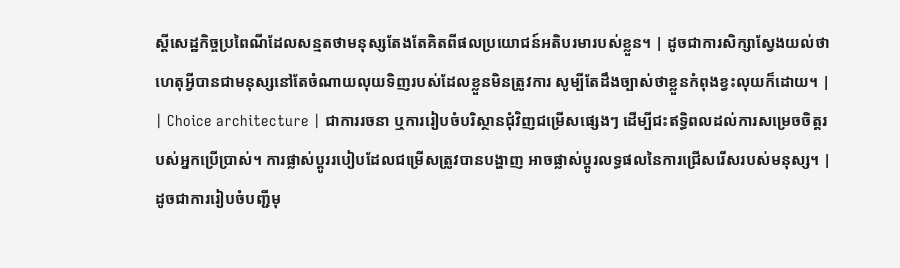ស្តីសេដ្ឋកិច្ចប្រពៃណីដែលសន្មតថាមនុស្សតែងតែគិតពីផលប្រយោជន៍អតិបរមារបស់ខ្លួន។ | ដូចជាការសិក្សាស្វែងយល់ថាហេតុអ្វីបានជាមនុស្សនៅតែចំណាយលុយទិញរបស់ដែលខ្លួនមិនត្រូវការ សូម្បីតែដឹងច្បាស់ថាខ្លួនកំពុងខ្វះលុយក៏ដោយ។ |
| Choice architecture | ជាការរចនា ឬការរៀបចំបរិស្ថានជុំវិញជម្រើសផ្សេងៗ ដើម្បីជះឥទ្ធិពលដល់ការសម្រេចចិត្តរបស់អ្នកប្រើប្រាស់។ ការផ្លាស់ប្តូររបៀបដែលជម្រើសត្រូវបានបង្ហាញ អាចផ្លាស់ប្តូរលទ្ធផលនៃការជ្រើសរើសរបស់មនុស្ស។ | ដូចជាការរៀបចំបញ្ជីមុ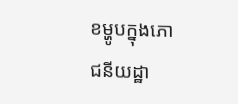ខម្ហូបក្នុងភោជនីយដ្ឋា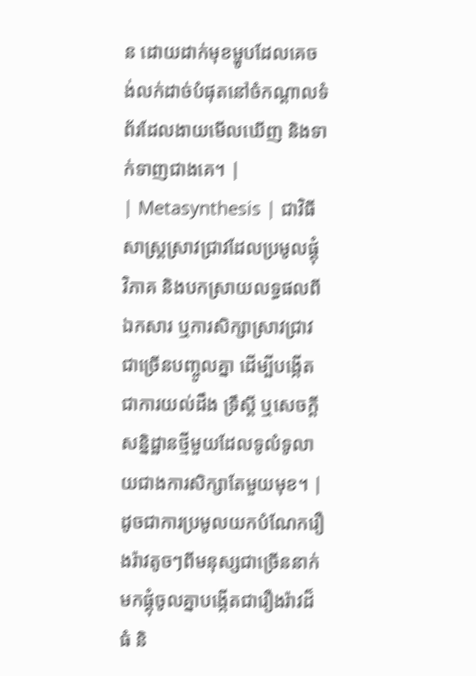ន ដោយដាក់មុខម្ហូបដែលគេចង់លក់ដាច់បំផុតនៅចំកណ្តាលទំព័រដែលងាយមើលឃើញ និងទាក់ទាញជាងគេ។ |
| Metasynthesis | ជាវិធីសាស្ត្រស្រាវជ្រាវដែលប្រមូលផ្តុំ វិភាគ និងបកស្រាយលទ្ធផលពីឯកសារ ឬការសិក្សាស្រាវជ្រាវជាច្រើនបញ្ចូលគ្នា ដើម្បីបង្កើតជាការយល់ដឹង ទ្រឹស្តី ឬសេចក្តីសន្និដ្ឋានថ្មីមួយដែលទូលំទូលាយជាងការសិក្សាតែមួយមុខ។ | ដូចជាការប្រមូលយកបំណែករឿងរ៉ាវតូចៗពីមនុស្សជាច្រើននាក់ មកផ្គុំចូលគ្នាបង្កើតជារឿងរ៉ាវដ៏ធំ និ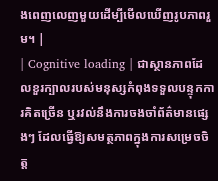ងពេញលេញមួយដើម្បីមើលឃើញរូបភាពរួម។ |
| Cognitive loading | ជាស្ថានភាពដែលខួរក្បាលរបស់មនុស្សកំពុងទទួលបន្ទុកការគិតច្រើន ឬរវល់នឹងការចងចាំព័ត៌មានផ្សេងៗ ដែលធ្វើឱ្យសមត្ថភាពក្នុងការសម្រេចចិត្ត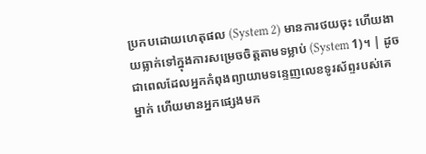ប្រកបដោយហេតុផល (System 2) មានការថយចុះ ហើយងាយធ្លាក់ទៅក្នុងការសម្រេចចិត្តតាមទម្លាប់ (System 1)។ | ដូចជាពេលដែលអ្នកកំពុងព្យាយាមទន្ទេញលេខទូរស័ព្ទរបស់គេម្នាក់ ហើយមានអ្នកផ្សេងមក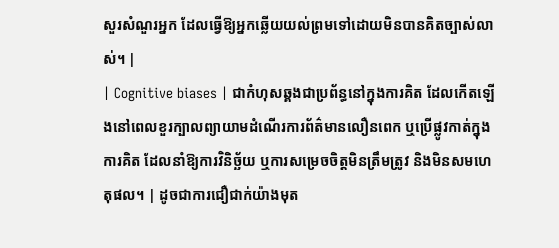សួរសំណួរអ្នក ដែលធ្វើឱ្យអ្នកឆ្លើយយល់ព្រមទៅដោយមិនបានគិតច្បាស់លាស់។ |
| Cognitive biases | ជាកំហុសឆ្គងជាប្រព័ន្ធនៅក្នុងការគិត ដែលកើតឡើងនៅពេលខួរក្បាលព្យាយាមដំណើរការព័ត៌មានលឿនពេក ឬប្រើផ្លូវកាត់ក្នុងការគិត ដែលនាំឱ្យការវិនិច្ឆ័យ ឬការសម្រេចចិត្តមិនត្រឹមត្រូវ និងមិនសមហេតុផល។ | ដូចជាការជឿជាក់យ៉ាងមុត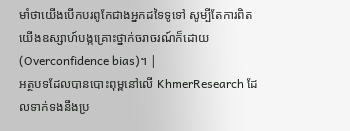មាំថាយើងបើកបរពូកែជាងអ្នកដទៃទូទៅ សូម្បីតែការពិតយើងឧស្សាហ៍បង្កគ្រោះថ្នាក់ចរាចរណ៍ក៏ដោយ (Overconfidence bias)។ |
អត្ថបទដែលបានបោះពុម្ពនៅលើ KhmerResearch ដែលទាក់ទងនឹងប្រ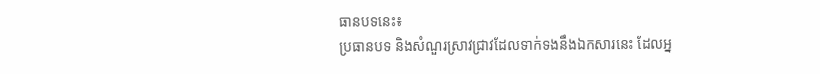ធានបទនេះ៖
ប្រធានបទ និងសំណួរស្រាវជ្រាវដែលទាក់ទងនឹងឯកសារនេះ ដែលអ្ន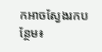កអាចស្វែងរកបន្ថែម៖